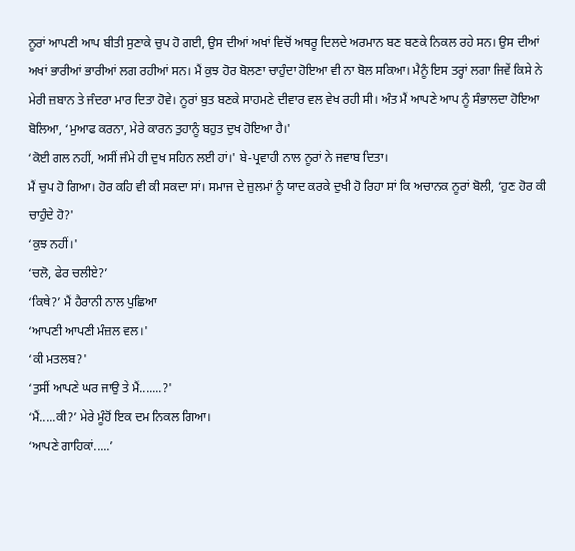ਨੂਰਾਂ ਆਪਣੀ ਆਪ ਬੀਤੀ ਸੁਣਾਕੇ ਚੁਪ ਹੋ ਗਈ, ਉਸ ਦੀਆਂ ਅਖਾਂ ਵਿਚੋਂ ਅਥਰੂ ਦਿਲਦੇ ਅਰਮਾਨ ਬਣ ਬਣਕੇ ਨਿਕਲ ਰਹੇ ਸਨ। ਉਸ ਦੀਆਂ ਅਖਾਂ ਭਾਰੀਆਂ ਭਾਰੀਆਂ ਲਗ ਰਹੀਆਂ ਸਨ। ਮੈਂ ਕੁਝ ਹੋਰ ਬੋਲਣਾ ਚਾਹੁੰਦਾ ਹੋਇਆ ਵੀ ਨਾ ਬੋਲ ਸਕਿਆ। ਮੈਨੂੰ ਇਸ ਤਰ੍ਹਾਂ ਲਗਾ ਜਿਵੇਂ ਕਿਸੇ ਨੇ ਮੇਰੀ ਜ਼ਬਾਨ ਤੇ ਜੰਦਰਾ ਮਾਰ ਦਿਤਾ ਹੋਵੇ। ਨੂਰਾਂ ਬੁਤ ਬਣਕੇ ਸਾਹਮਣੇ ਦੀਵਾਰ ਵਲ ਵੇਖ ਰਹੀ ਸੀ। ਅੰਤ ਮੈਂ ਆਪਣੇ ਆਪ ਨੂੰ ਸੰਭਾਲਦਾ ਹੋਇਆ ਬੋਲਿਆ, ‘ਮੁਆਫ ਕਰਨਾ, ਮੇਰੇ ਕਾਰਨ ਤੁਹਾਨੂੰ ਬਹੁਤ ਦੁਖ ਹੋਇਆ ਹੈ।'
‘ਕੋਈ ਗਲ ਨਹੀਂ, ਅਸੀਂ ਜੰਮੇ ਹੀ ਦੁਖ ਸਹਿਨ ਲਈ ਹਾਂ।' ਬੇ-ਪ੍ਰਵਾਹੀ ਨਾਲ ਨੂਰਾਂ ਨੇ ਜਵਾਬ ਦਿਤਾ।
ਮੈਂ ਚੁਪ ਹੋ ਗਿਆ। ਹੋਰ ਕਹਿ ਵੀ ਕੀ ਸਕਦਾ ਸਾਂ। ਸਮਾਜ ਦੇ ਜ਼ੁਲਮਾਂ ਨੂੰ ਯਾਦ ਕਰਕੇ ਦੁਖੀ ਹੋ ਰਿਹਾ ਸਾਂ ਕਿ ਅਚਾਨਕ ਨੂਰਾਂ ਬੋਲੀ, ‘ਹੁਣ ਹੋਰ ਕੀ ਚਾਹੁੰਦੇ ਹੋ?'
‘ਕੁਝ ਨਹੀਂ।'
‘ਚਲੋ, ਫੇਰ ਚਲੀਏ?’
‘ਕਿਥੇ?’ ਮੈਂ ਹੈਰਾਨੀ ਨਾਲ ਪੁਛਿਆ
‘ਆਪਣੀ ਆਪਣੀ ਮੰਜ਼ਲ ਵਲ।'
‘ਕੀ ਮਤਲਬ?'
‘ਤੁਸੀਂ ਆਪਣੇ ਘਰ ਜਾਉ ਤੇ ਮੈਂ.......?'
‘ਮੈਂ.....ਕੀ?’ ਮੇਰੇ ਮੂੰਹੋਂ ਇਕ ਦਮ ਨਿਕਲ ਗਿਆ।
‘ਆਪਣੇ ਗਾਹਿਕਾਂ.....’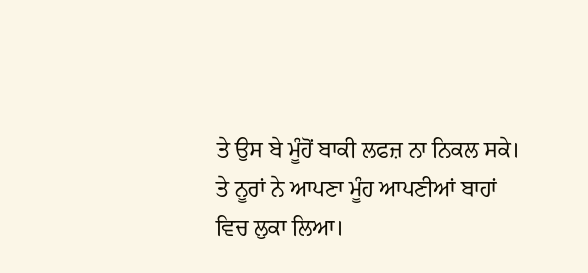ਤੇ ਉਸ ਬੇ ਮੂੰਹੋਂ ਬਾਕੀ ਲਫਜ਼ ਨਾ ਨਿਕਲ ਸਕੇ।
ਤੇ ਨੂਰਾਂ ਨੇ ਆਪਣਾ ਮੂੰਹ ਆਪਣੀਆਂ ਬਾਹਾਂ ਵਿਚ ਲੁਕਾ ਲਿਆ।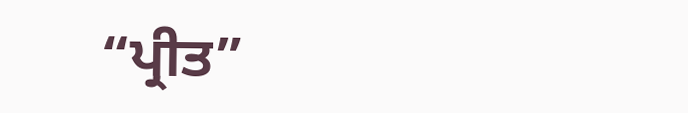“ਪ੍ਰੀਤ”